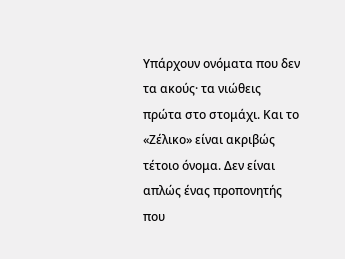Υπάρχουν ονόματα που δεν τα ακούς· τα νιώθεις πρώτα στο στομάχι. Και το «Ζέλικο» είναι ακριβώς τέτοιο όνομα. Δεν είναι απλώς ένας προπονητής που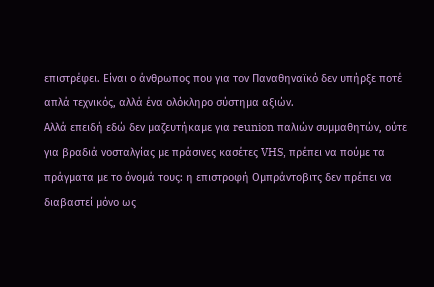επιστρέφει. Είναι ο άνθρωπος που για τον Παναθηναϊκό δεν υπήρξε ποτέ απλά τεχνικός, αλλά ένα ολόκληρο σύστημα αξιών.
Αλλά επειδή εδώ δεν μαζευτήκαμε για reunion παλιών συμμαθητών, ούτε για βραδιά νοσταλγίας με πράσινες κασέτες VHS, πρέπει να πούμε τα πράγματα με το όνομά τους: η επιστροφή Ομπράντοβιτς δεν πρέπει να διαβαστεί μόνο ως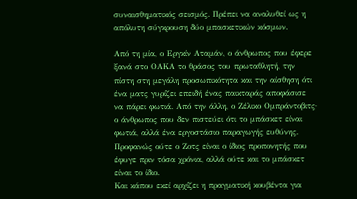συναισθηματικός σεισμός. Πρέπει να αναλυθεί ως η απόλυτη σύγκρουση δύο μπασκετικών κόσμων.

Από τη μία, ο Εργκίν Αταμάν, ο άνθρωπος που έφερε ξανά στο ΟΑΚΑ το θράσος του πρωταθλητή, την πίστη στη μεγάλη προσωπικότητα και την αίσθηση ότι ένα ματς γυρίζει επειδή ένας παικταράς αποφάσισε να πάρει φωτιά. Από την άλλη, ο Ζέλικο Ομπράντοβιτς· ο άνθρωπος που δεν πιστεύει ότι το μπάσκετ είναι φωτιά, αλλά ένα εργοστάσιο παραγωγής ευθύνης. Προφανώς ούτε ο Ζοτς είναι ο ίδιος προπονητής που έφυγε πριν τόσα χρόνια, αλλά ούτε και το μπάσκετ είναι το ίδιο.
Και κάπου εκεί αρχίζει η πραγματική κουβέντα για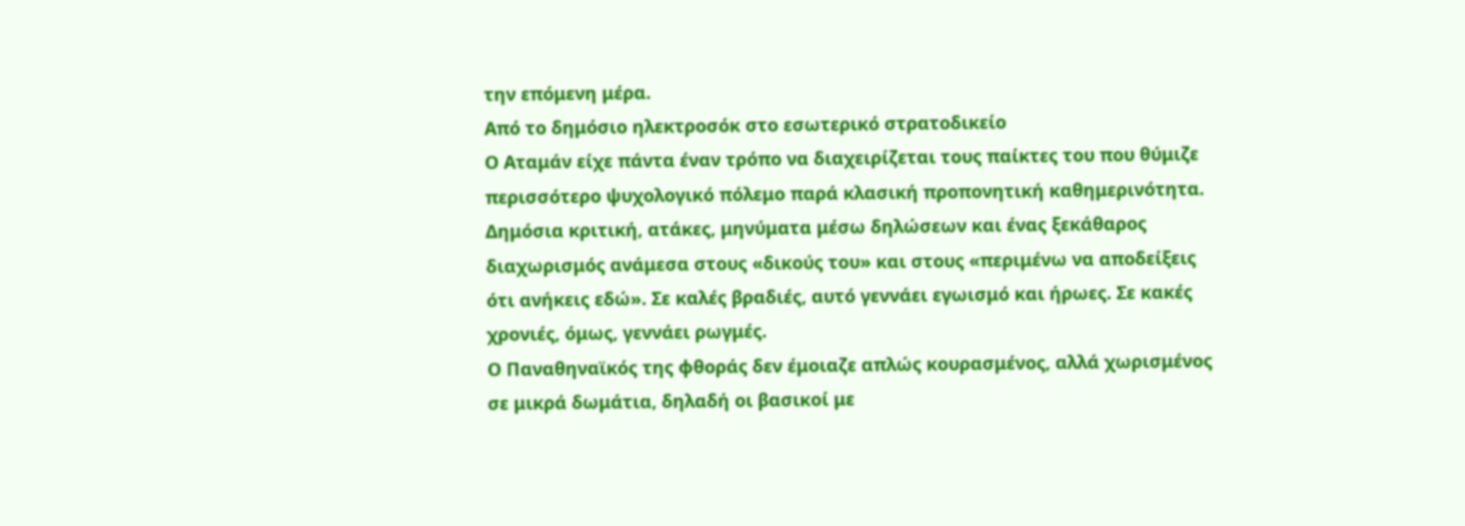την επόμενη μέρα.
Από το δημόσιο ηλεκτροσόκ στο εσωτερικό στρατοδικείο
Ο Αταμάν είχε πάντα έναν τρόπο να διαχειρίζεται τους παίκτες του που θύμιζε περισσότερο ψυχολογικό πόλεμο παρά κλασική προπονητική καθημερινότητα. Δημόσια κριτική, ατάκες, μηνύματα μέσω δηλώσεων και ένας ξεκάθαρος διαχωρισμός ανάμεσα στους «δικούς του» και στους «περιμένω να αποδείξεις ότι ανήκεις εδώ». Σε καλές βραδιές, αυτό γεννάει εγωισμό και ήρωες. Σε κακές χρονιές, όμως, γεννάει ρωγμές.
Ο Παναθηναϊκός της φθοράς δεν έμοιαζε απλώς κουρασμένος, αλλά χωρισμένος σε μικρά δωμάτια, δηλαδή οι βασικοί με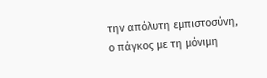την απόλυτη εμπιστοσύνη, ο πάγκος με τη μόνιμη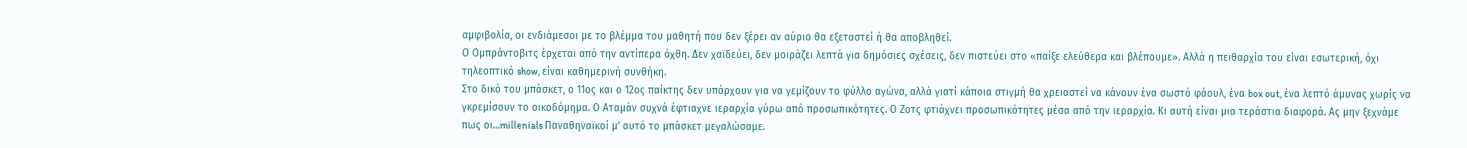αμφιβολία, οι ενδιάμεσοι με το βλέμμα του μαθητή που δεν ξέρει αν αύριο θα εξεταστεί ή θα αποβληθεί.
Ο Ομπράντοβιτς έρχεται από την αντίπερα όχθη. Δεν χαϊδεύει, δεν μοιράζει λεπτά για δημόσιες σχέσεις, δεν πιστεύει στο «παίξε ελεύθερα και βλέπουμε». Αλλά η πειθαρχία του είναι εσωτερική, όχι τηλεοπτικό show, είναι καθημερινή συνθήκη.
Στο δικό του μπάσκετ, ο 11ος και ο 12ος παίκτης δεν υπάρχουν για να γεμίζουν το φύλλο αγώνα, αλλά γιατί κάποια στιγμή θα χρειαστεί να κάνουν ένα σωστό φάουλ, ένα box out, ένα λεπτό άμυνας χωρίς να γκρεμίσουν το οικοδόμημα. Ο Αταμάν συχνά έφτιαχνε ιεραρχία γύρω από προσωπικότητες. Ο Ζοτς φτιάχνει προσωπικότητες μέσα από την ιεραρχία. Κι αυτή είναι μια τεράστια διαφορά. Ας μην ξεχνάμε πως οι…millenials Παναθηναϊκοί μ’ αυτό το μπάσκετ μεγαλώσαμε.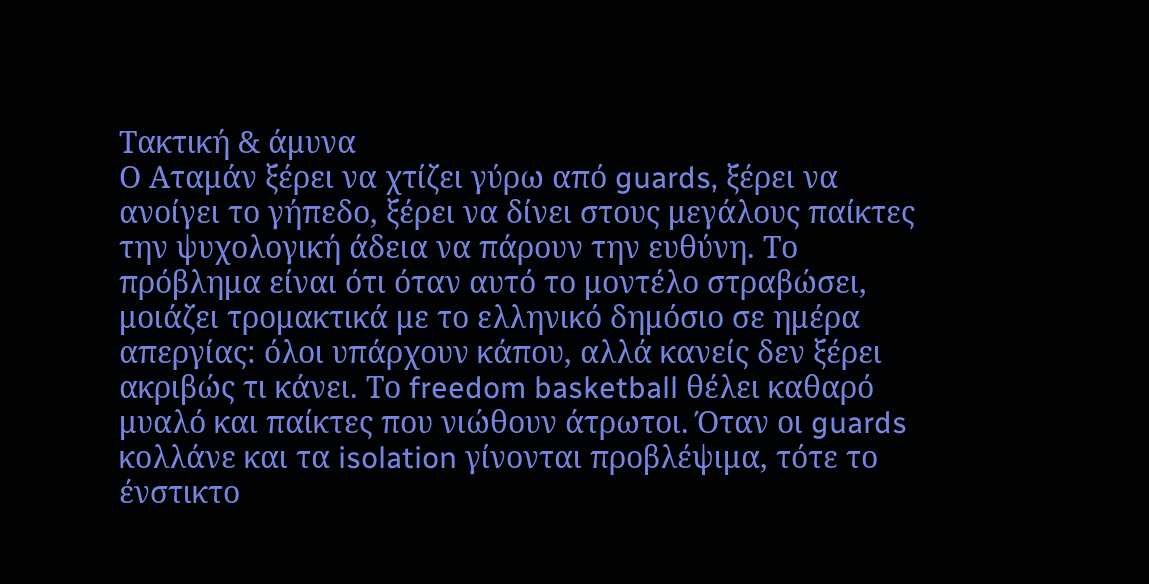Τακτική & άμυνα
Ο Αταμάν ξέρει να χτίζει γύρω από guards, ξέρει να ανοίγει το γήπεδο, ξέρει να δίνει στους μεγάλους παίκτες την ψυχολογική άδεια να πάρουν την ευθύνη. Το πρόβλημα είναι ότι όταν αυτό το μοντέλο στραβώσει, μοιάζει τρομακτικά με το ελληνικό δημόσιο σε ημέρα απεργίας: όλοι υπάρχουν κάπου, αλλά κανείς δεν ξέρει ακριβώς τι κάνει. Το freedom basketball θέλει καθαρό μυαλό και παίκτες που νιώθουν άτρωτοι. Όταν οι guards κολλάνε και τα isolation γίνονται προβλέψιμα, τότε το ένστικτο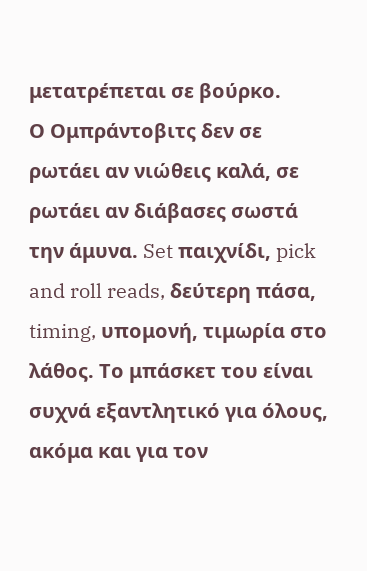μετατρέπεται σε βούρκο.
Ο Ομπράντοβιτς δεν σε ρωτάει αν νιώθεις καλά, σε ρωτάει αν διάβασες σωστά την άμυνα. Set παιχνίδι, pick and roll reads, δεύτερη πάσα, timing, υπομονή, τιμωρία στο λάθος. Το μπάσκετ του είναι συχνά εξαντλητικό για όλους, ακόμα και για τον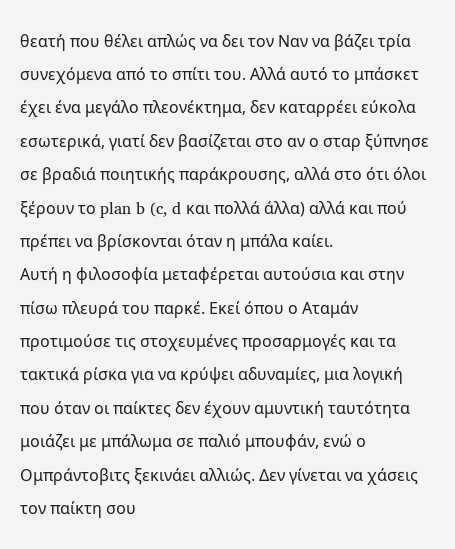θεατή που θέλει απλώς να δει τον Ναν να βάζει τρία συνεχόμενα από το σπίτι του. Αλλά αυτό το μπάσκετ έχει ένα μεγάλο πλεονέκτημα, δεν καταρρέει εύκολα εσωτερικά, γιατί δεν βασίζεται στο αν ο σταρ ξύπνησε σε βραδιά ποιητικής παράκρουσης, αλλά στο ότι όλοι ξέρουν το plan b (c, d και πολλά άλλα) αλλά και πού πρέπει να βρίσκονται όταν η μπάλα καίει.
Αυτή η φιλοσοφία μεταφέρεται αυτούσια και στην πίσω πλευρά του παρκέ. Εκεί όπου ο Αταμάν προτιμούσε τις στοχευμένες προσαρμογές και τα τακτικά ρίσκα για να κρύψει αδυναμίες, μια λογική που όταν οι παίκτες δεν έχουν αμυντική ταυτότητα μοιάζει με μπάλωμα σε παλιό μπουφάν, ενώ ο Ομπράντοβιτς ξεκινάει αλλιώς. Δεν γίνεται να χάσεις τον παίκτη σου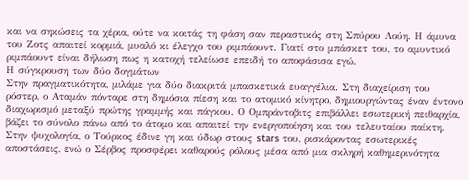και να σηκώσεις τα χέρια, ούτε να κοιτάς τη φάση σαν περαστικός στη Σπύρου Λούη. Η άμυνα του Ζοτς απαιτεί κορμιά, μυαλό κι έλεγχο του ριμπάουντ. Γιατί στο μπάσκετ του, το αμυντικό ριμπάουντ είναι δήλωση πως η κατοχή τελείωσε επειδή το αποφάσισα εγώ.
Η σύγκρουση των δύο δογμάτων
Στην πραγματικότητα, μιλάμε για δύο διακριτά μπασκετικά ευαγγέλια. Στη διαχείριση του ρόστερ, ο Αταμάν πόνταρε στη δημόσια πίεση και το ατομικό κίνητρο, δημιουργώντας έναν έντονο διαχωρισμό μεταξύ πρώτης γραμμής και πάγκου. Ο Ομπράντοβιτς επιβάλλει εσωτερική πειθαρχία, βάζει το σύνολο πάνω από το άτομο και απαιτεί την ενεργοποίηση και του τελευταίου παίκτη. Στην ψυχολογία, ο Τούρκος έδινε γη και ύδωρ στους stars του, ρισκάροντας εσωτερικές αποστάσεις, ενώ ο Σέρβος προσφέρει καθαρούς ρόλους μέσα από μια σκληρή καθημερινότητα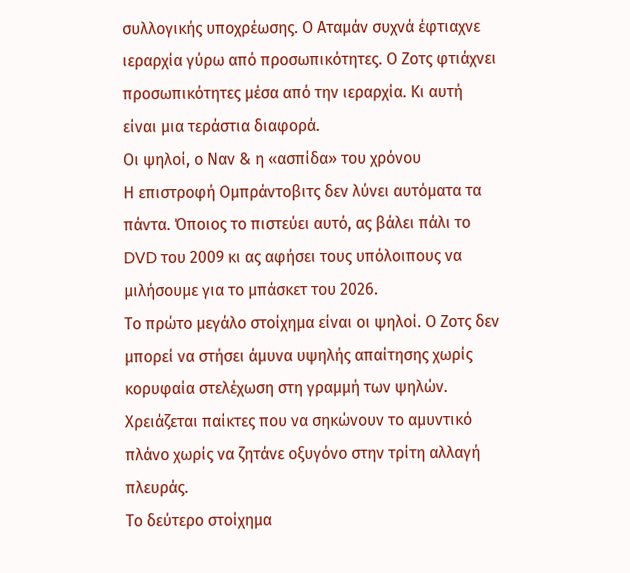συλλογικής υποχρέωσης. Ο Αταμάν συχνά έφτιαχνε ιεραρχία γύρω από προσωπικότητες. Ο Ζοτς φτιάχνει προσωπικότητες μέσα από την ιεραρχία. Κι αυτή είναι μια τεράστια διαφορά.
Οι ψηλοί, ο Ναν & η «ασπίδα» του χρόνου
Η επιστροφή Ομπράντοβιτς δεν λύνει αυτόματα τα πάντα. Όποιος το πιστεύει αυτό, ας βάλει πάλι το DVD του 2009 κι ας αφήσει τους υπόλοιπους να μιλήσουμε για το μπάσκετ του 2026.
Το πρώτο μεγάλο στοίχημα είναι οι ψηλοί. Ο Ζοτς δεν μπορεί να στήσει άμυνα υψηλής απαίτησης χωρίς κορυφαία στελέχωση στη γραμμή των ψηλών. Χρειάζεται παίκτες που να σηκώνουν το αμυντικό πλάνο χωρίς να ζητάνε οξυγόνο στην τρίτη αλλαγή πλευράς.
Το δεύτερο στοίχημα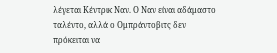λέγεται Κέντρικ Ναν. Ο Ναν είναι αδάμαστο ταλέντο, αλλά ο Ομπράντοβιτς δεν πρόκειται να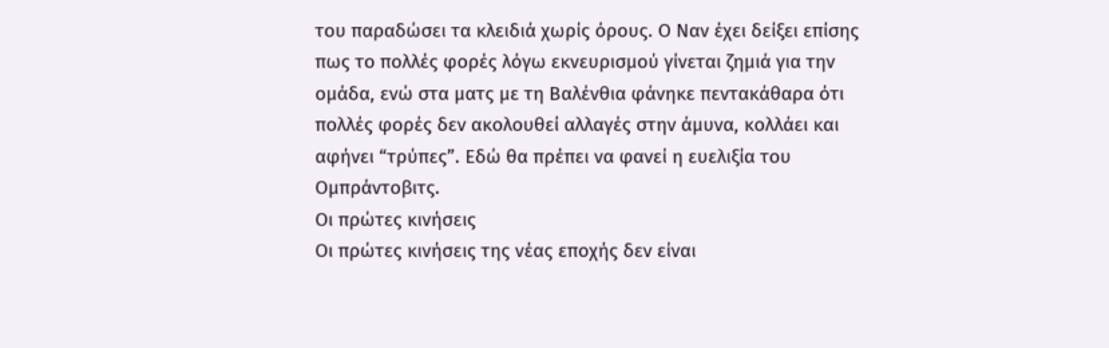του παραδώσει τα κλειδιά χωρίς όρους. Ο Ναν έχει δείξει επίσης πως το πολλές φορές λόγω εκνευρισμού γίνεται ζημιά για την ομάδα, ενώ στα ματς με τη Βαλένθια φάνηκε πεντακάθαρα ότι πολλές φορές δεν ακολουθεί αλλαγές στην άμυνα, κολλάει και αφήνει “τρύπες”. Εδώ θα πρέπει να φανεί η ευελιξία του Ομπράντοβιτς.
Οι πρώτες κινήσεις
Οι πρώτες κινήσεις της νέας εποχής δεν είναι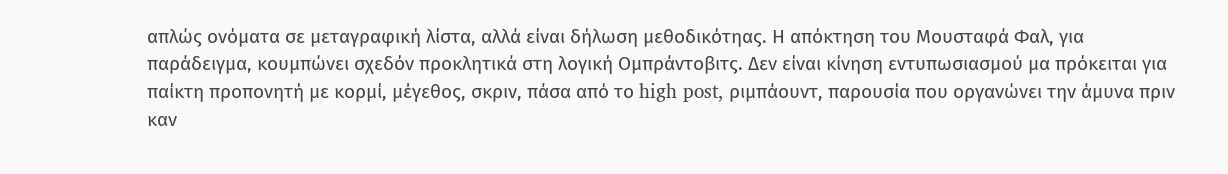απλώς ονόματα σε μεταγραφική λίστα, αλλά είναι δήλωση μεθοδικότηας. Η απόκτηση του Μουσταφά Φαλ, για παράδειγμα, κουμπώνει σχεδόν προκλητικά στη λογική Ομπράντοβιτς. Δεν είναι κίνηση εντυπωσιασμού μα πρόκειται για παίκτη προπονητή με κορμί, μέγεθος, σκριν, πάσα από το high post, ριμπάουντ, παρουσία που οργανώνει την άμυνα πριν καν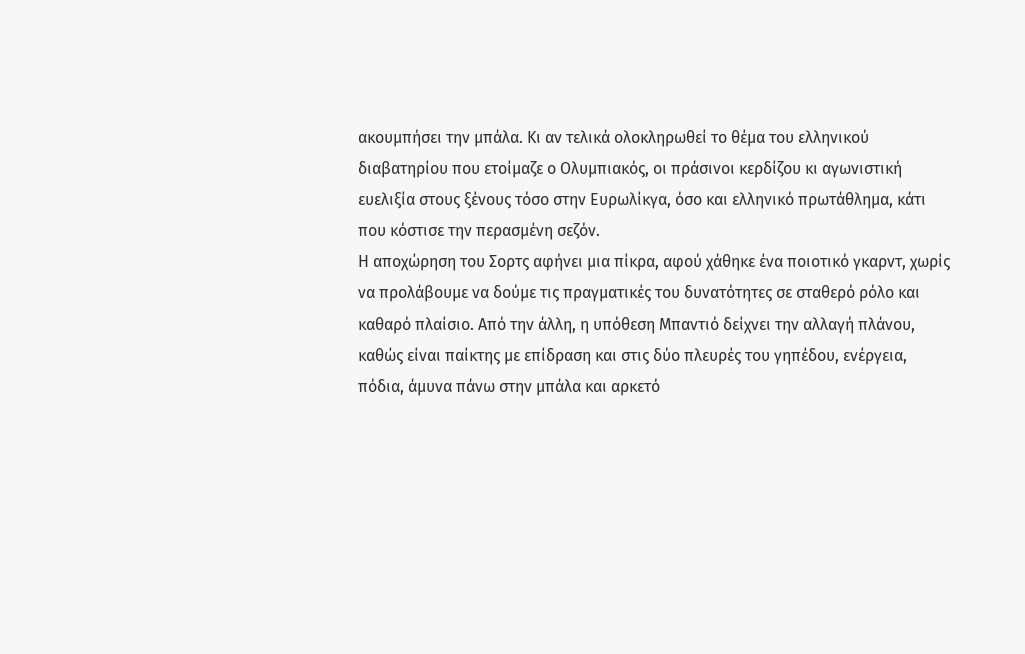ακουμπήσει την μπάλα. Κι αν τελικά ολοκληρωθεί το θέμα του ελληνικού διαβατηρίου που ετοίμαζε ο Ολυμπιακός, οι πράσινοι κερδίζου κι αγωνιστική ευελιξία στους ξένους τόσο στην Ευρωλίκγα, όσο και ελληνικό πρωτάθλημα, κάτι που κόστισε την περασμένη σεζόν.
Η αποχώρηση του Σορτς αφήνει μια πίκρα, αφού χάθηκε ένα ποιοτικό γκαρντ, χωρίς να προλάβουμε να δούμε τις πραγματικές του δυνατότητες σε σταθερό ρόλο και καθαρό πλαίσιο. Από την άλλη, η υπόθεση Μπαντιό δείχνει την αλλαγή πλάνου, καθώς είναι παίκτης με επίδραση και στις δύο πλευρές του γηπέδου, ενέργεια, πόδια, άμυνα πάνω στην μπάλα και αρκετό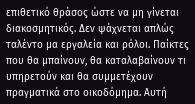επιθετικό θράσος ώστε να μη γίνεται διακοσμητικός. Δεν ψάχνεται απλώς ταλέντο μα εργαλεία και ρόλοι. Παίκτες που θα μπαίνουν, θα καταλαβαίνουν τι υπηρετούν και θα συμμετέχουν πραγματικά στο οικοδόμημα. Αυτή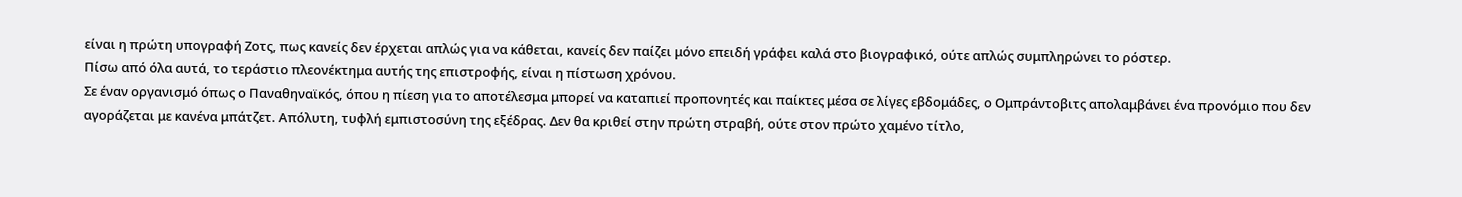είναι η πρώτη υπογραφή Ζοτς, πως κανείς δεν έρχεται απλώς για να κάθεται, κανείς δεν παίζει μόνο επειδή γράφει καλά στο βιογραφικό, ούτε απλώς συμπληρώνει το ρόστερ.
Πίσω από όλα αυτά, το τεράστιο πλεονέκτημα αυτής της επιστροφής, είναι η πίστωση χρόνου.
Σε έναν οργανισμό όπως ο Παναθηναϊκός, όπου η πίεση για το αποτέλεσμα μπορεί να καταπιεί προπονητές και παίκτες μέσα σε λίγες εβδομάδες, ο Ομπράντοβιτς απολαμβάνει ένα προνόμιο που δεν αγοράζεται με κανένα μπάτζετ. Απόλυτη, τυφλή εμπιστοσύνη της εξέδρας. Δεν θα κριθεί στην πρώτη στραβή, ούτε στον πρώτο χαμένο τίτλο,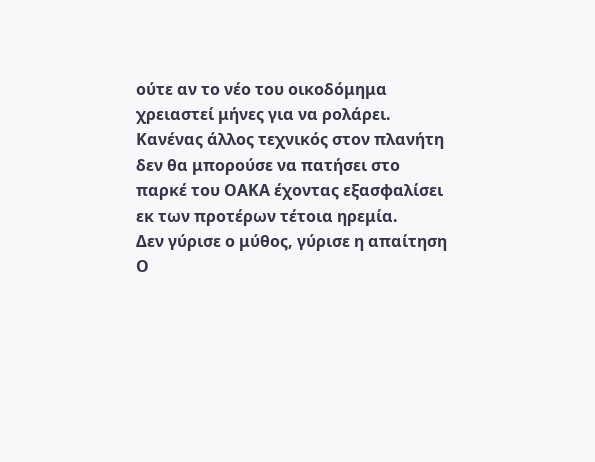ούτε αν το νέο του οικοδόμημα χρειαστεί μήνες για να ρολάρει. Κανένας άλλος τεχνικός στον πλανήτη δεν θα μπορούσε να πατήσει στο παρκέ του ΟΑΚΑ έχοντας εξασφαλίσει εκ των προτέρων τέτοια ηρεμία.
Δεν γύρισε ο μύθος, γύρισε η απαίτηση
Ο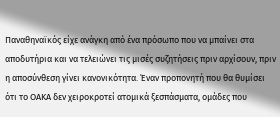Παναθηναϊκός είχε ανάγκη από ένα πρόσωπο που να μπαίνει στα αποδυτήρια και να τελειώνει τις μισές συζητήσεις πριν αρχίσουν, πριν η αποσύνθεση γίνει κανονικότητα. Έναν προπονητή που θα θυμίσει ότι το ΟΑΚΑ δεν χειροκροτεί ατομικά ξεσπάσματα, ομάδες που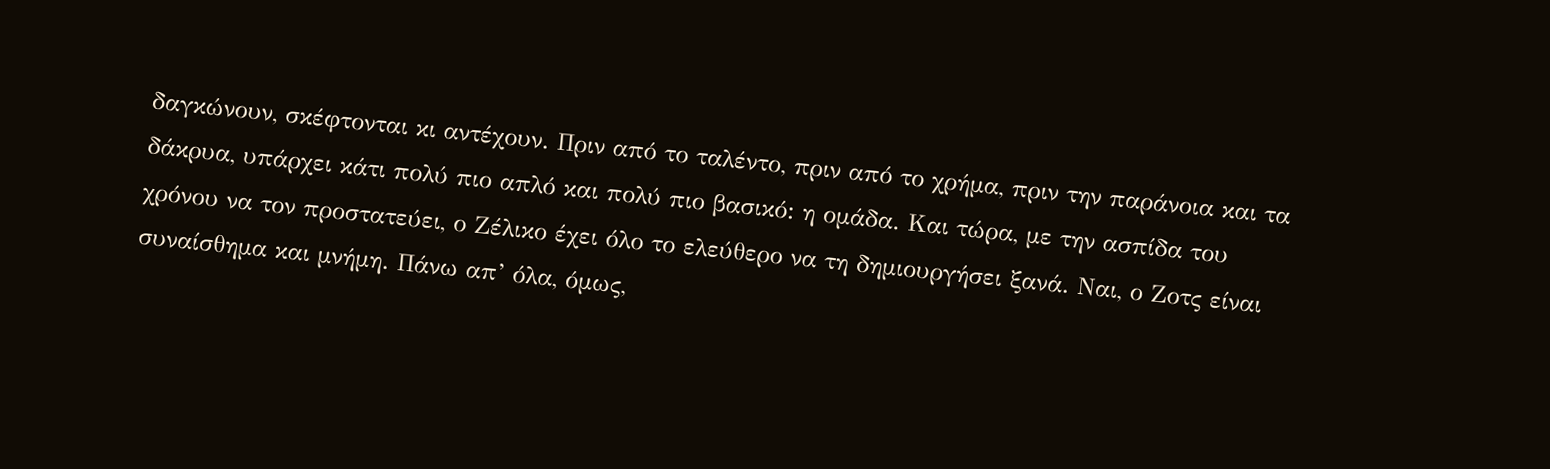δαγκώνουν, σκέφτονται κι αντέχουν. Πριν από το ταλέντο, πριν από το χρήμα, πριν την παράνοια και τα δάκρυα, υπάρχει κάτι πολύ πιο απλό και πολύ πιο βασικό: η ομάδα. Και τώρα, με την ασπίδα του χρόνου να τον προστατεύει, ο Ζέλικο έχει όλο το ελεύθερο να τη δημιουργήσει ξανά. Ναι, ο Ζοτς είναι συναίσθημα και μνήμη. Πάνω απ’ όλα, όμως,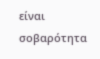είναι σοβαρότητα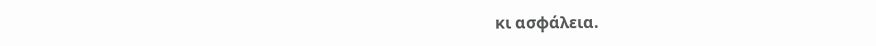κι ασφάλεια.